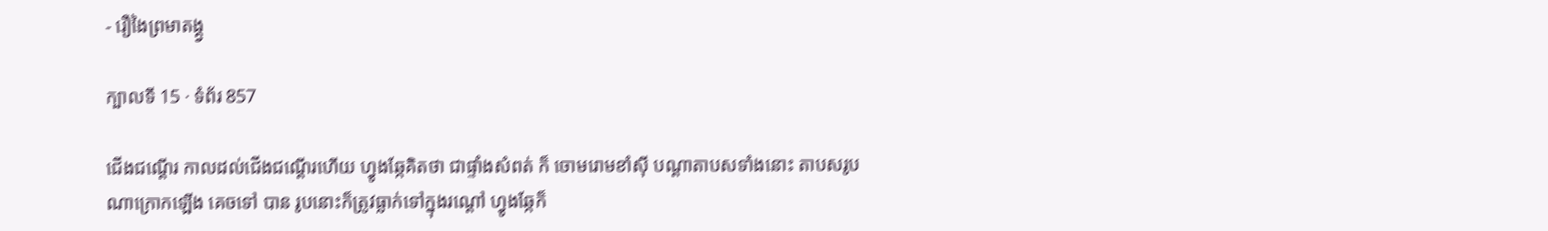- រឿងៃព្រមាតង្គ្វ

ក្បាលទី 15 · ទំព័រ 857

ជើងជណ្តើរ កាលដល់ជើងជណ្តើរហើយ ហ្វូងឆ្កែគិតថា ជាផ្ទាំងសំពត់ ក៏ ចោមរោមខាំស៊ី បណ្តាតាបសទាំងនោះ តាបសរូបណាក្រោកឡើង គេចទៅ បាន រូបនោះក៏ត្រូវធ្លាក់ទៅក្នុងរណ្តៅ ហ្វូងឆ្កែក៏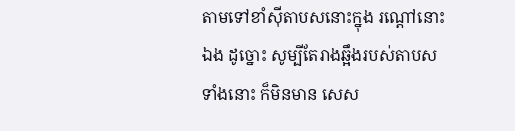តាមទៅខាំស៊ីតាបសនោះក្នុង រណ្តៅនោះឯង ដូច្នោះ សូម្បីតែរាងឆ្អឹងរបស់តាបសទាំងនោះ ក៏មិនមាន សេស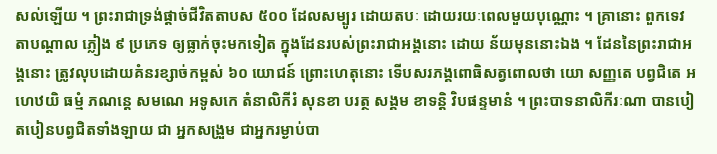សល់ឡើយ ។ ព្រះរាជាទ្រង់ផ្តាច់ជីវិតតាបស ៥០០ ដែលសម្បូរ ដោយតបៈ ដោយរយៈពេលមួយបុណ្ណោះ ។ គ្រានោះ ពួកទេវតាបណ្តាល ភ្លៀង ៩ ប្រភេទ ឲ្យធ្លាក់ចុះមកទៀត ក្នុងដែនរបស់ព្រះរាជាអង្គនោះ ដោយ ន័យមុននោះឯង ។ ដែននៃព្រះរាជាអង្គនោះ ត្រូវលុបដោយគំនរខ្សាច់កម្ពស់ ៦០ យោជន៍ ព្រោះហេតុនោះ ទើបសរភង្គពោធិសត្វពោលថា យោ សញ្ញតេ បព្វជិតេ អហេឋយិ ធម្មំ ភណន្តេ សមណេ អទូសកេ តំនាលិកីរំ សុនខា បរត្ថ សង្គម ខាទន្តិ វិបផន្ទមានំ ។ ព្រះបាទនាលិកីរៈណា បានបៀតបៀនបព្វជិតទាំងឡាយ ជា អ្នកសង្រួម ជាអ្នករម្ងាប់បា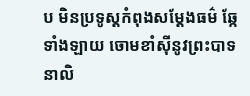ប មិនប្រទូស្តកំពុងសម្តែងធម៌ ឆ្កែ ទាំងឡាយ ចោមខាំស៊ីនូវព្រះបាទនាលិ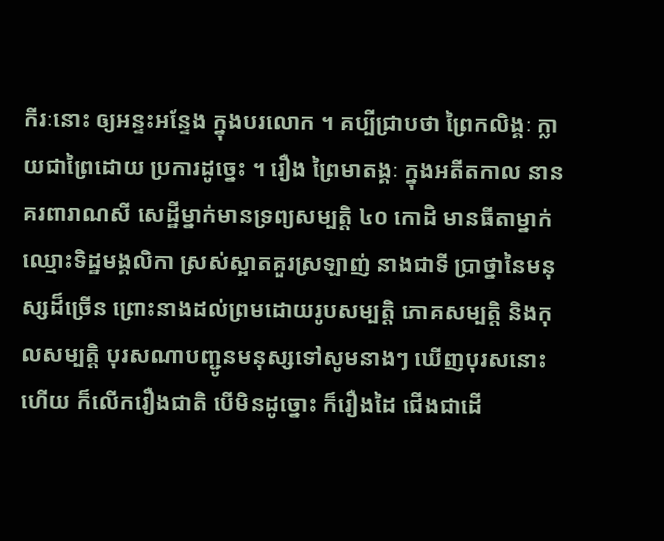កីរៈនោះ ឲ្យអន្ទះអន្ទែង ក្នុងបរលោក ។ គប្បីជ្រាបថា ព្រៃកលិង្គៈ ក្លាយជាព្រៃដោយ ប្រការដូច្នេះ ។ រឿង ព្រៃមាតង្គៈ ក្នុងអតីតកាល នានគរពារាណសី សេដ្ឋីម្នាក់មានទ្រព្យសម្បត្តិ ៤០ កោដិ មានធីតាម្នាក់ ឈ្មោះទិដ្ឋមង្គលិកា ស្រស់ស្អាតគួរស្រឡាញ់ នាងជាទី ប្រាថ្នានៃមនុស្សដ៏ច្រើន ព្រោះនាងដល់ព្រមដោយរូបសម្បត្តិ ភោគសម្បត្តិ និងកុលសម្បត្តិ បុរសណាបញ្ជូនមនុស្សទៅសូមនាងៗ ឃើញបុរសនោះ ហើយ ក៏លើករឿងជាតិ បើមិនដូច្នោះ ក៏រឿងដៃ ជើងជាដើ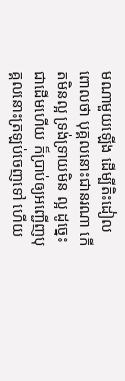មណាមួយឡើង ដើម្បីតិះដៀល ពោលថា បុគ្គលនោះជានរណា កើតមិនល្អ ទ្រង់ទ្រាយមិន ល្អ ដូច្នេះជាដើមហើយ ក៏ប្រាប់ឲ្យអញ្ជើញបុគ្គលនោះត្រឡប់ចេញទៅ ហើយ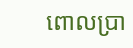ពោលប្រា